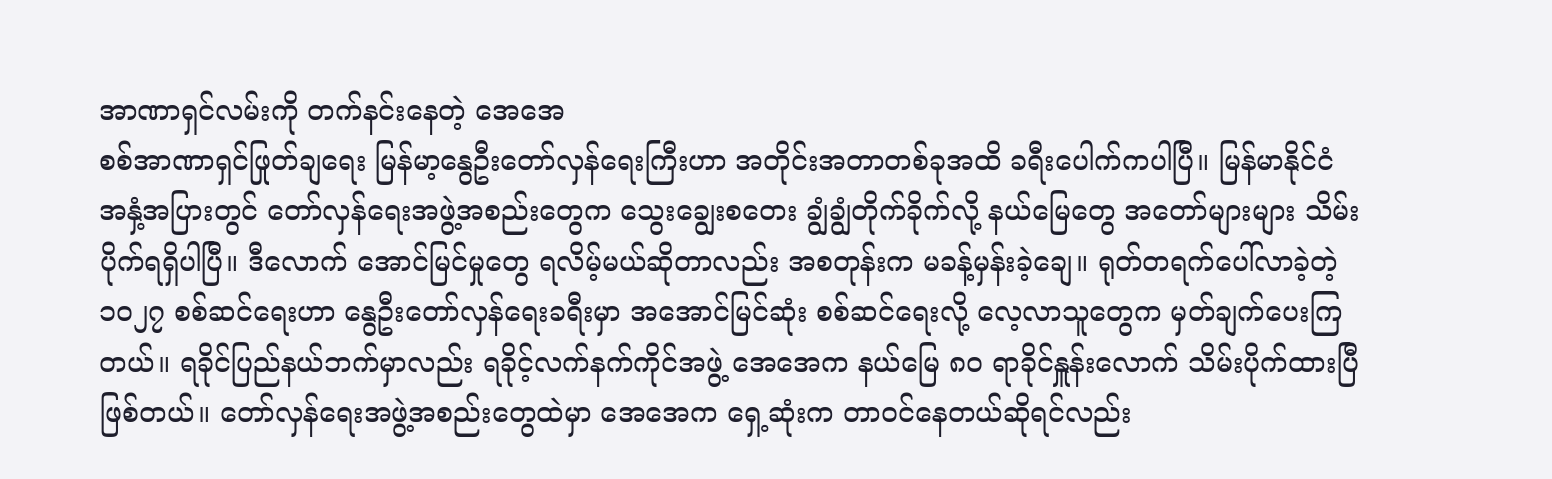အာဏာရှင်လမ်းကို တက်နင်းနေတဲ့ အေအေ
စစ်အာဏာရှင်ဖြုတ်ချရေး မြန်မာ့နွေဦးတော်လှန်ရေးကြီးဟာ အတိုင်းအတာတစ်ခုအထိ ခရီးပေါက်ကပါပြီ။ မြန်မာနိုင်ငံ အနှံ့အပြားတွင် တော်လှန်ရေးအဖွဲ့အစည်းတွေက သွေးချွေးစတေး ချွံချွံတိုက်ခိုက်လို့ နယ်မြေတွေ အတော်များများ သိမ်းပိုက်ရရှိပါပြီ။ ဒီလောက် အောင်မြင်မှုတွေ ရလိမ့်မယ်ဆိုတာလည်း အစတုန်းက မခန့်မှန်းခဲ့ချေ။ ရုတ်တရက်ပေါ်လာခဲ့တဲ့ ၁၀၂၇ စစ်ဆင်ရေးဟာ နွေဦးတော်လှန်ရေးခရီးမှာ အအောင်မြင်ဆုံး စစ်ဆင်ရေးလို့ လေ့လာသူတွေက မှတ်ချက်ပေးကြတယ်။ ရခိုင်ပြည်နယ်ဘက်မှာလည်း ရခိုင့်လက်နက်ကိုင်အဖွဲ့ အေအေက နယ်မြေ ၈၀ ရာခိုင်နှူန်းလောက် သိမ်းပိုက်ထားပြီဖြစ်တယ်။ တော်လှန်ရေးအဖွဲ့အစည်းတွေထဲမှာ အေအေက ရှေ့ဆုံးက တာဝင်နေတယ်ဆိုရင်လည်း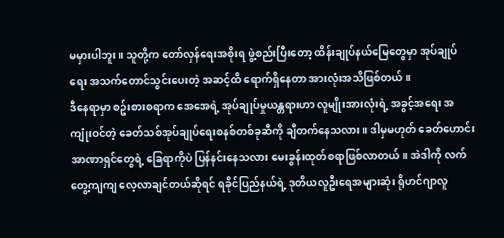မမှားပါဘူး။ သူတို့က တော်လှန်ရေးအစိုးရ ဖွဲ့စည်းပြီးတော့ ထိန်းချုပ်နယ်မြေတွေမှာ အုပ်ချုပ်ရေး အသက်တောင်သွင်းပေးတဲ့ အဆင့်ထိ ရောက်ရှိနေတာ အားလုံးအသိဖြစ်တယ်။
ဒီနေရာမှာ စဥ်းစားစရာက အေအေရဲ့ အုပ်ချုပ်မှုယန္တရားဟာ လူမျိုးအားလုံးရဲ့ အခွင့်အရေး အကျုံးဝင်တဲ့ ခေတ်သစ်အုပ်ချုပ်ရေးစနစ်တစ်ခုဆီကို ချီတက်နေသလား။ ဒါမှမဟုတ် ခေတ်ဟောင်း အာဏာရှင်တွေရဲ့ ခြေရာကိုပဲ ပြန်နင်းနေသလား မေးခွန်းထုတ်စရာဖြစ်လာတယ်။ အဲဒါကို လက်တွေ့ကျကျ လေ့လာချင်တယ်ဆိုရင် ရခိုင်ပြည်နယ်ရဲ့ ဒုတိယလူဦးရေအများဆုံး ရိုဟင်ဂျာလူ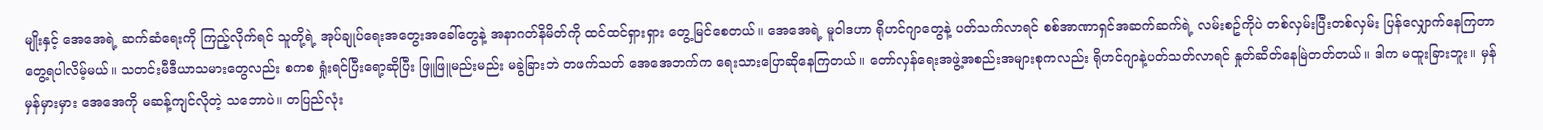မျိုးနှင့် အေအေရဲ့ ဆက်ဆံရေးကို ကြည့်လိုက်ရင် သူတို့ရဲ့ အုပ်ချုပ်ရေးအတွေးအခေါ်တွေနဲ့ အနာဂတ်နိမိတ်ကို ထင်ထင်ရှားရှား တွေ့မြင်စေတယ်။ အေအေရဲ့ မူဝါဒဟာ ရိုဟင်ဂျာတွေနဲ့ ပတ်သက်လာရင် စစ်အာဏာရှင်အဆက်ဆက်ရဲ့ လမ်းစဥ်ကိုပဲ တစ်လှမ်းပြီးတစ်လှမ်း ပြန်လျှောက်နေကြတာတွေ့ရပါလိမ့်မယ်။ သတင်းမီဒီယာသမားတွေလည်း စကစ ရှုံးရင်ပြီးရော့ဆိုပြီး ဖြူဖြူမည်းမည်း မခွဲခြားဘဲ တဖက်သတ် အေအေဘက်က ရေးသားပြောဆိုနေကြတယ်။ တော်လှန်ရေးအဖွဲ့အစည်းအများစုကလည်း ရိုဟင်ဂျာနဲ့ပတ်သတ်လာရင် နှုတ်ဆိတ်နေမြဲတတ်တယ်။ ဒါက မထူးခြားဘူး။ မှန်မှန်မှားမှား အေအေကို မဆန့်ကျင်လိုတဲ့ သဘောပဲ။ တပြည်လုံး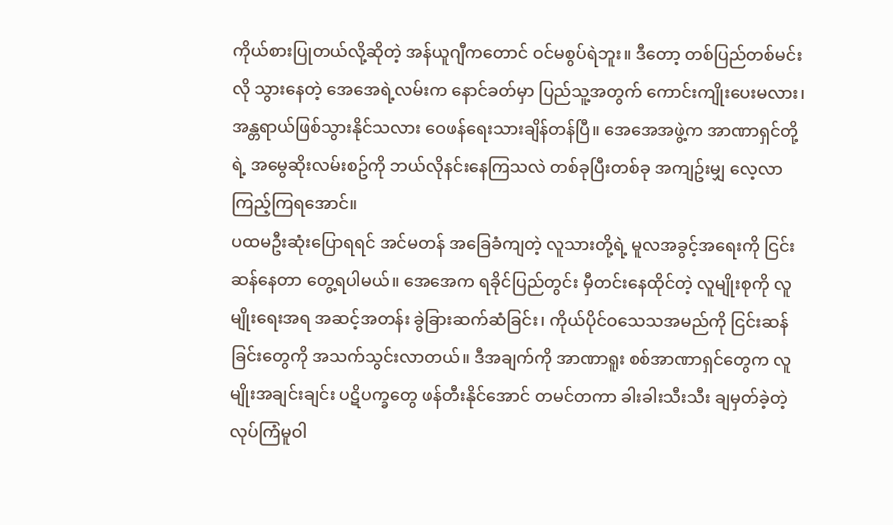ကိုယ်စားပြုတယ်လို့ဆိုတဲ့ အန်ယူဂျီကတောင် ဝင်မစွပ်ရဲဘူး။ ဒီတော့ တစ်ပြည်တစ်မင်းလို သွားနေတဲ့ အေအေရဲ့လမ်းက နောင်ခတ်မှာ ပြည်သူ့အတွက် ကောင်းကျိုးပေးမလား၊ အန္တရာယ်ဖြစ်သွားနိုင်သလား ဝေဖန်ရေးသားချိန်တန်ပြီ။ အေအေအဖွဲ့က အာဏာရှင်တို့ရဲ့ အမွေဆိုးလမ်းစဥ်ကို ဘယ်လိုနင်းနေကြသလဲ တစ်ခုပြီးတစ်ခု အကျဥ်းမျှ လေ့လာကြည့်ကြရအောင်။
ပထမဦးဆုံးပြောရရင် အင်မတန် အခြေခံကျတဲ့ လူသားတို့ရဲ့ မူလအခွင့်အရေးကို ငြင်းဆန်နေတာ တွေ့ရပါမယ်။ အေအေက ရခိုင်ပြည်တွင်း မှီတင်းနေထိုင်တဲ့ လူမျိုးစုကို လူမျိုးရေးအရ အဆင့်အတန်း ခွဲခြားဆက်ဆံခြင်း၊ ကိုယ်ပိုင်ဝသေသအမည်ကို ငြင်းဆန်ခြင်းတွေကို အသက်သွင်းလာတယ်။ ဒီအချက်ကို အာဏာရူး စစ်အာဏာရှင်တွေက လူမျိုးအချင်းချင်း ပဋိပက္ခတွေ ဖန်တီးနိုင်အောင် တမင်တကာ ခါးခါးသီးသီး ချမှတ်ခဲ့တဲ့ လုပ်ကြံမူဝါ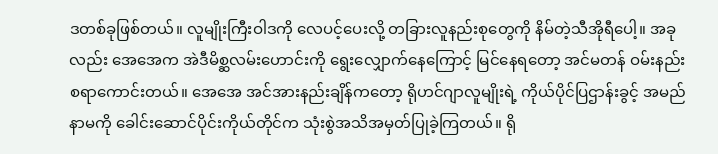ဒတစ်ခုဖြစ်တယ်။ လူမျိုးကြီးဝါဒကို လေပင့်ပေးလို့ တခြားလူနည်းစုတွေကို နိမ်တဲ့သီအိုရီပေါ့။ အခုလည်း အေအေက အဲဒီမိစ္ဆလမ်းဟောင်းကို ရွေးလျှောက်နေကြောင့် မြင်နေရတော့ အင်မတန် ဝမ်းနည်းစရာကောင်းတယ်။ အေအေ အင်အားနည်းချိန်ကတော့ ရိုဟင်ဂျာလူမျိုးရဲ့ ကိုယ်ပိုင်ပြဌာန်းခွင့် အမည်နာမကို ခေါင်းဆောင်ပိုင်းကိုယ်တိုင်က သုံးစွဲအသိအမှတ်ပြုခဲ့ကြတယ်။ ရို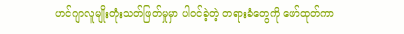ဟင်ဂျာလူမျိုးတုံးသတ်ဖြတ်မှုမှာ ပါဝင်ခဲ့တဲ့ တရားခံတွေကို ဖော်ထုတ်ကာ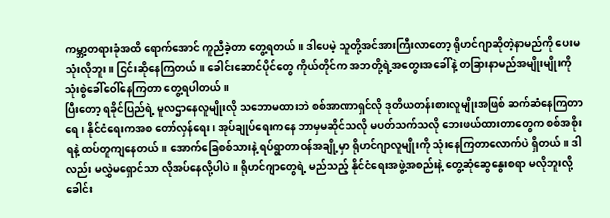ကမ္ဘာ့တရားခုံအထိ ရောက်အောင် ကူညီခဲ့တာ တွေ့ရတယ်။ ဒါပေမဲ့ သူတို့အင်အားကြီးလာတော့ ရိုဟင်ဂျာဆိုတဲ့နာမည်ကို ပေးမသုံးလိုဘူး။ ငြင်းဆိုနေကြတယ်။ ခေါင်းဆောင်ပိုင်တွေ ကိုယ်တိုင်က အဘတို့ရဲ့အတွေးအခေါ်နဲ့ တခြားနာမည်အမျိုးမျိုးကို သုံးစွဲခေါ်ဝေါ်နေကြတာ တွေ့ရပါတယ်။
ပြီးတော့ ရခိုင်ပြည်ရဲ့ မူလဌာနေလူမျိုးလို သဘောမထားဘဲ စစ်အာဏာရှင်လို ဒုတိယတန်းစားလူမျိုးအဖြစ် ဆက်ဆံနေကြတာရေ၊ နိုင်ငံရေးကအစ တော်လှန်ရေး၊ အုပ်ချုပ်ရေးကနေ ဘာမှမဆိုင်သလို မပတ်သက်သလို ဘေးဖယ်ထားတာတွေက စစ်အစိုးရနဲ့ ထပ်တူကျနေတယ်။ အောက်ခြေစစ်သားနဲ့ ရပ်ရွာတာဝန်အချို့မှာ ရိုဟင်ဂျာလူမျိုးကို သုံးနေကြတာလောက်ပဲ ရှိတယ်။ ဒါလည်း မလွှဲမရှောင်သာ လိုအပ်နေလို့ပါပဲ။ ရိုဟင်ဂျာတွေရဲ့ မည်သည့် နိုင်ငံရေးအဖွဲ့အစည်းနဲ့ တွေ့ဆုံဆွေနွေးစရာ မလိုဘူးလို့ ခေါင်း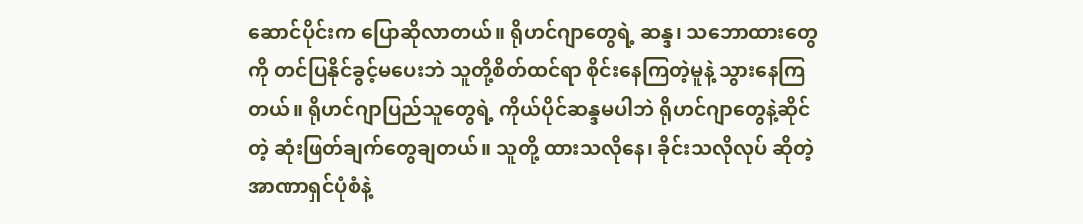ဆောင်ပိုင်းက ပြောဆိုလာတယ်။ ရိုဟင်ဂျာတွေရဲ့ ဆန္ဒ၊ သဘောထားတွေကို တင်ပြနိုင်ခွင့်မပေးဘဲ သူတို့စိတ်ထင်ရာ စိုင်းနေကြတဲ့မူနဲ့ သွားနေကြတယ်။ ရိုဟင်ဂျာပြည်သူတွေရဲ့ ကိုယ်ပိုင်ဆန္ဒမပါဘဲ ရိုဟင်ဂျာတွေနဲ့ဆိုင်တဲ့ ဆုံးဖြတ်ချက်တွေချတယ်။ သူတို့ ထားသလိုနေ၊ ခိုင်းသလိုလုပ် ဆိုတဲ့ အာဏာရှင်ပုံစံနဲ့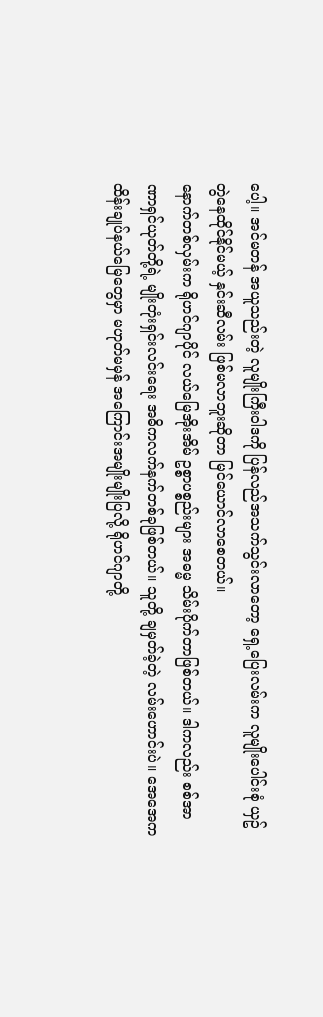ပေါ့။ အင်မတန် အယူသည်းတဲ့ လူမျိုးကြီးဝါဒကို ပြန်လည်အသက်သွင်းလာတော့ ရှေ့ပြေးလမ်းက လူမျိုးပေါင်းစုံ ယှဥ်တွဲနေထိုင်နိုင်မယ့် နှင်းဆီလမ်း ဖြစ်မလာဘူးဆိုတာ မြင်ယောင်လာစေတယ်။
နောက်တစ်လှမ်းက ရိုဟင်ဂျာပိုင် လယ်မြေအိုးအိမ် ဥစ္စာပစ္စည်းများ အဓမ္မ သိမ်းပိုက်တာဖြစ်တယ်။ ဒါကလည်း စစ်အာဏာရှင်ယုတ်တို့ရဲ့ မျိုးတုံးရှင်းလင်းရေး အဓိကလက်နက်တစ်ခုဖြစ်တယ်။ သူတို့ ချမှတ်ခဲ့တဲ့ လမ်းဟောင်းပဲ။ အေအေက ထိန်းချုပ်နယ်မြေတွေမှာ မဟုတ်မမှန် အကြောင်းအမျိုးမျိုးပြလို့ ရိုဟင်ဂျာတို့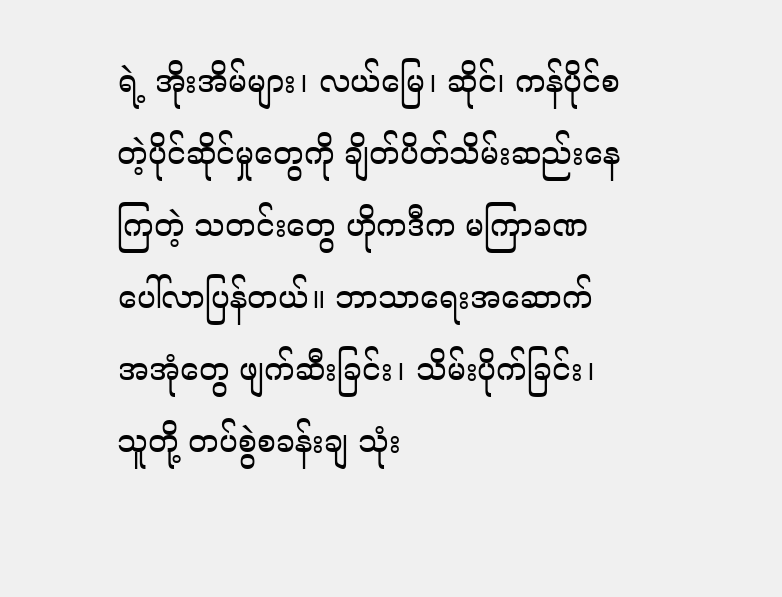ရဲ့ အိုးအိမ်များ၊ လယ်မြေ၊ ဆိုင်၊ ကန်ပိုင်စတဲ့ပိုင်ဆိုင်မှုတွေကို ချိတ်ပိတ်သိမ်းဆည်းနေကြတဲ့ သတင်းတွေ ဟိုကဒီက မကြာခဏ ပေါ်လာပြန်တယ်။ ဘာသာရေးအဆောက်အအုံတွေ ဖျက်ဆီးခြင်း၊ သိမ်းပိုက်ခြင်း၊ သူတို့ တပ်စွဲစခန်းချ သုံး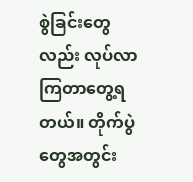စွဲခြင်းတွေလည်း လုပ်လာကြတာတွေ့ရတယ်။ တိုက်ပွဲတွေအတွင်း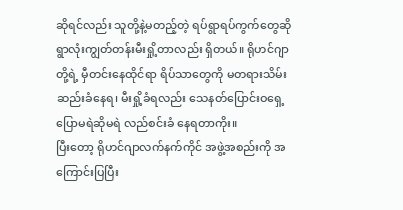ဆိုရင်လည်း သူတို့နဲ့မတည့်တဲ့ ရပ်ရွာရပ်ကွက်တွေဆို ရွာလုံးကျွတ်တန်းမီးရှို့တာလည်း ရှိတယ်။ ရိုဟင်ဂျာတို့ရဲ့ မှီတင်းနေထိုင်ရာ ရိပ်သာတွေကို မတရားသိမ်းဆည်းခံနေရ၊ မီးရှို့ခံရလည်း သေနတ်ပြောင်းဝရှေ့ ပြောမရဲဆိုမရဲ လည်စင်းခံ နေရတာကိုး။
ပြီးတော့ ရိုဟင်ဂျာလက်နက်ကိုင် အဖွဲ့အစည်းကို အကြောင်းပြပြီး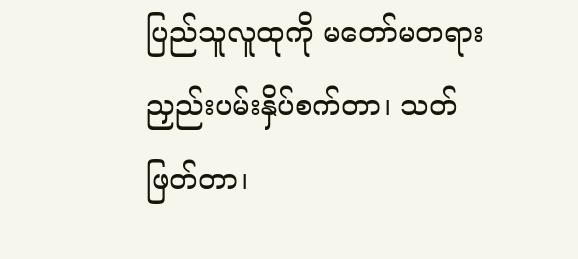ပြည်သူလူထုကို မတော်မတရား ညှည်းပမ်းနှိပ်စက်တာ၊ သတ်ဖြတ်တာ၊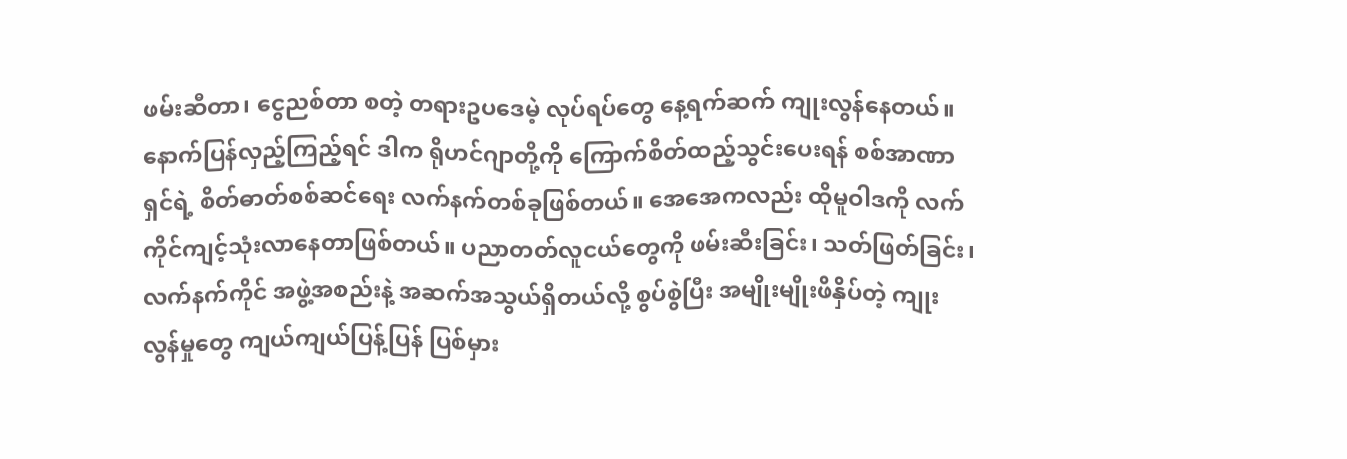ဖမ်းဆီတာ၊ ငွေညစ်တာ စတဲ့ တရားဥပဒေမဲ့ လုပ်ရပ်တွေ နေ့ရက်ဆက် ကျုးလွန်နေတယ်။ နောက်ပြန်လှည့်ကြည့်ရင် ဒါက ရိုဟင်ဂျာတို့ကို ကြောက်စိတ်ထည့်သွင်းပေးရန် စစ်အာဏာရှင်ရဲ့ စိတ်ဓာတ်စစ်ဆင်ရေး လက်နက်တစ်ခုဖြစ်တယ်။ အေအေကလည်း ထိုမူဝါဒကို လက်ကိုင်ကျင့်သုံးလာနေတာဖြစ်တယ်။ ပညာတတ်လူငယ်တွေကို ဖမ်းဆီးခြင်း၊ သတ်ဖြတ်ခြင်း၊ လက်နက်ကိုင် အဖွဲ့အစည်းနဲ့ အဆက်အသွယ်ရှိတယ်လို့ စွပ်စွဲပြီး အမျိုးမျိုးဖိနှိပ်တဲ့ ကျုးလွန်မှုတွေ ကျယ်ကျယ်ပြန့်ပြန် ပြစ်မှား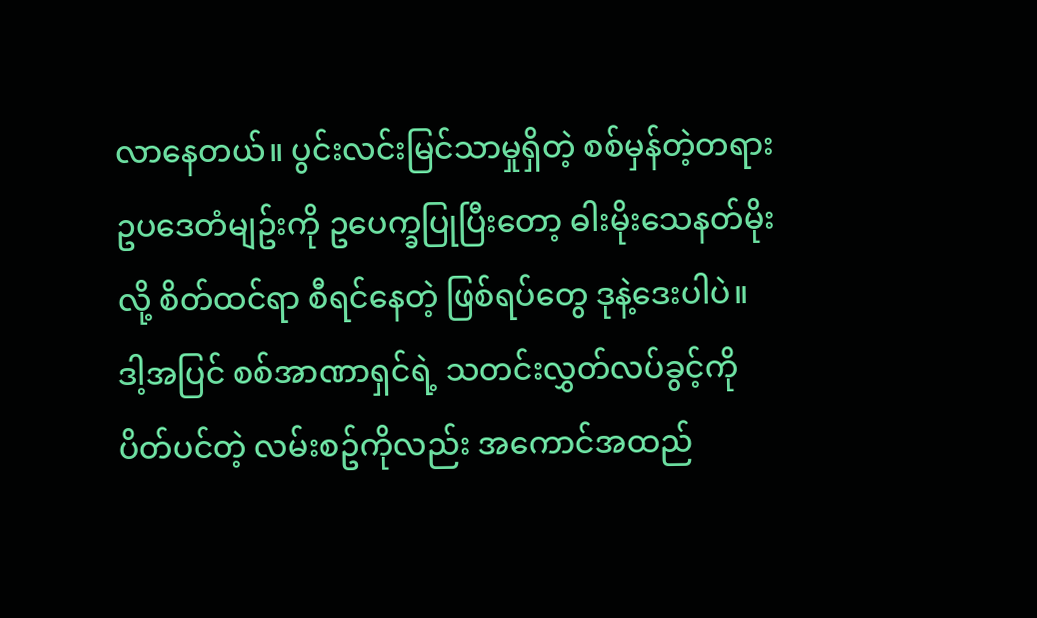လာနေတယ်။ ပွင်းလင်းမြင်သာမှုရှိတဲ့ စစ်မှန်တဲ့တရားဥပဒေတံမျဥ်းကို ဥပေက္ခပြုပြီးတော့ ဓါးမိုးသေနတ်မိုးလို့ စိတ်ထင်ရာ စီရင်နေတဲ့ ဖြစ်ရပ်တွေ ဒုနဲ့ဒေးပါပဲ။
ဒါ့အပြင် စစ်အာဏာရှင်ရဲ့ သတင်းလွှတ်လပ်ခွင့်ကို ပိတ်ပင်တဲ့ လမ်းစဥ်ကိုလည်း အကောင်အထည်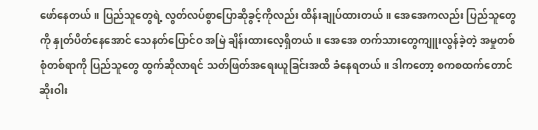ဖော်နေတယ်။ ပြည်သူတွေရဲ့ လွတ်လပ်စွာပြောဆိုခွင့်ကိုလည်း ထိန်းချုပ်ထားတယ်။ အေအေကလည်း ပြည်သူတွေကို နှုတ်ပိတ်နေအောင် သေနတ်ပြောင်ဝ အမြဲ ချိန်းထားလေ့ရှိတယ်။ အေအေ တက်သားတွေကျူးလွန်ခဲ့တဲ့ အမှုတစ်စုံတစ်ရာကို ပြည်သူတွေ ထွက်ဆိုလာရင် သတ်ဖြတ်အရေးယူခြင်းအထိ ခံနေရတယ်။ ဒါကတော့ စကစထက်တောင် ဆိုးဝါး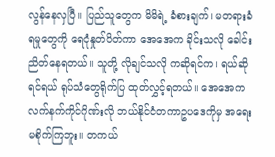လွန်နေလှပြီ။ ပြည်သူတွေက မိမိရဲ့ ခံစားချက်၊ မတရားခံရမှုတွေကို ရေငုံနှုတ်ပိတ်ကာ အေအေက ခိုင်းသလို ခေါင်းညိတ်နေရတယ်။ သူတို့ လိုချင်သလို ကဆိုရင်က၊ ရယ်ဆိုရင်ရယ် ရုပ်သံတွေရိုက်ပြ ထုတ်လွှင့်ရတယ်။ အေအေက လက်နက်ကိုင်ဂိုဏ်းလို ဘယ်နိုင်ငံတကာဥပဒေကိုမှ အရေးမစိုက်ကြဘူး။ တကယ်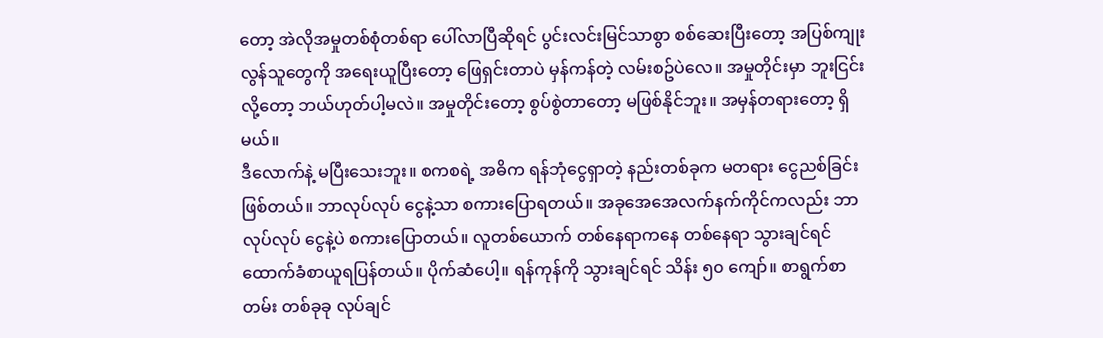တော့ အဲလိုအမှုတစ်စုံတစ်ရာ ပေါ်လာပြီဆိုရင် ပွင်းလင်းမြင်သာစွာ စစ်ဆေးပြီးတော့ အပြစ်ကျုးလွန်သူတွေကို အရေးယူပြီးတော့ ဖြေရှင်းတာပဲ မှန်ကန်တဲ့ လမ်းစဥ်ပဲလေ။ အမှုတိုင်းမှာ ဘူးငြင်းလို့တော့ ဘယ်ဟုတ်ပါ့မလဲ။ အမှုတိုင်းတော့ စွပ်စွဲတာတော့ မဖြစ်နိုင်ဘူး။ အမှန်တရားတော့ ရှိမယ်။
ဒီလောက်နဲ့ မပြီးသေးဘူး။ စကစရဲ့ အဓိက ရန်ဘုံငွေရှာတဲ့ နည်းတစ်ခုက မတရား ငွေညစ်ခြင်းဖြစ်တယ်။ ဘာလုပ်လုပ် ငွေနဲ့သာ စကားပြောရတယ်။ အခုအေအေလက်နက်ကိုင်ကလည်း ဘာလုပ်လုပ် ငွေနဲ့ပဲ စကားပြောတယ်။ လူတစ်ယောက် တစ်နေရာကနေ တစ်နေရာ သွားချင်ရင် ထောက်ခံစာယူရပြန်တယ်။ ပိုက်ဆံပေါ့။ ရန်ကုန်ကို သွားချင်ရင် သိန်း ၅၀ ကျော်။ စာရွက်စာတမ်း တစ်ခုခု လုပ်ချင်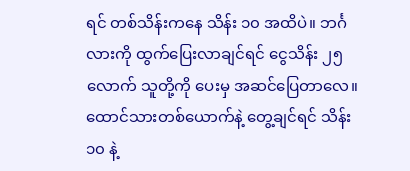ရင် တစ်သိန်းကနေ သိန်း ၁၀ အထိပဲ။ ဘင်္ဂလားကို ထွက်ပြေးလာချင်ရင် ငွေသိန်း ၂၅ လောက် သူတို့ကို ပေးမှ အဆင်ပြေတာလေ။ ထောင်သားတစ်ယောက်နဲ့ တွေ့ချင်ရင် သိန်း ၁၀ နဲ့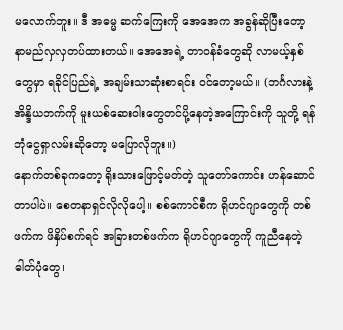မလောက်ဘူး။ ဒီ အဓမ္မ ဆက်ကြေးကို အေအေက အခွန်ဆိုပြီးတော့ နာမည်လှလှတပ်ထားတယ်။ အေအေရဲ့ တာဝန်ခံတွေဆို လာမယ့်နှစ်တွေမှာ ရခိုင်ပြည်ရဲ့ အချမ်းသာဆုံးစာရင်း ဝင်တော့မယ်။ (ဘင်္ဂလားနဲ့ အိန္ဒိယဘက်ကို မူးယစ်ဆေးဝါးတွေတင်ပို့နေတဲ့အကြောင်းကို သူတို့ ရန်ဘုံငွေရှာလမ်းဆိုတော့ မပြောလိုဘူး။)
နောက်တစ်ခုကတော့ ရိုးသားဖြောင့်မတ်တဲ့ သူတော်ကောင်း ဟန်ဆောင်တာပါပဲ။ စေတနာရှင်လိုလိုပေါ့။ စစ်ကောင်စီက ရိုဟင်ဂျာတွေကို တစ်ဖက်က ဖိနှိပ်စက်ရင် အခြားတစ်ဖက်က ရိုဟင်ဂျာတွေကို ကူညီနေတဲ့ဓါတ်ပုံတွေ၊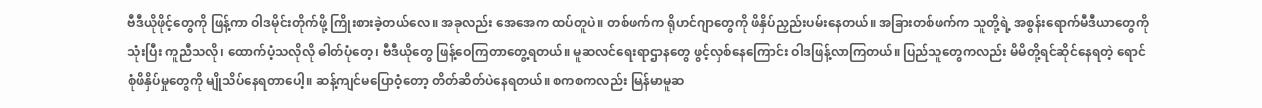ဗီဒီယိုဖိုင့်တွေကို ဖြန့်ကာ ဝါဒမိုင်းတိုက်ဖို့ ကြိုးစားခဲ့တယ်လေ။ အခုလည်း အေအေက ထပ်တူပဲ။ တစ်ဖက်က ရိုဟင်ဂျာတွေကို ဖိနှိပ်ညှည်းပမ်းနေတယ်။ အခြားတစ်ဖက်က သူတို့ရဲ့ အစွန်းရောက်မီဒီယာတွေကို သုံးပြီး ကူညီသလို၊ ထောက်ပံ့သလိုလို ဓါတ်ပုံတေ့၊ ဗီဒီယိုတွေ ဖြန့်ဝေကြတာတွေ့ရတယ်။ မူဆလင်ရေးရာဌာနတွေ ဖွင့်လှစ်နေကြောင်း ဝါဒဖြန့်လာကြတယ်။ ပြည်သူတွေကလည်း မိမိတို့ရင်ဆိုင်နေရတဲ့ ရောင်စုံဖိနှိပ်မှုတွေကို မျိုသိပ်နေရတာပေါ့။ ဆန့်ကျင်မပြောဝံ့တော့ တိတ်ဆိတ်ပဲနေရတယ်။ စကစကလည်း မြန်မာမူဆ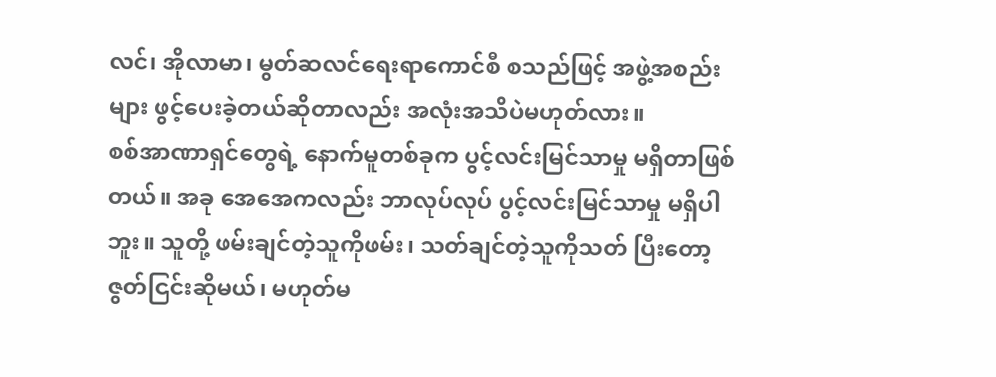လင်၊ အိုလာမာ၊ မွတ်ဆလင်ရေးရာကောင်စီ စသည်ဖြင့် အဖွဲ့အစည်းများ ဖွင့်ပေးခဲ့တယ်ဆိုတာလည်း အလုံးအသိပဲမဟုတ်လား။
စစ်အာဏာရှင်တွေရဲ့ နောက်မူတစ်ခုက ပွင့်လင်းမြင်သာမှု မရှိတာဖြစ်တယ်။ အခု အေအေကလည်း ဘာလုပ်လုပ် ပွင့်လင်းမြင်သာမှု မရှိပါဘူး။ သူတို့ ဖမ်းချင်တဲ့သူကိုဖမ်း၊ သတ်ချင်တဲ့သူကိုသတ် ပြီးတော့ ဇွတ်ငြင်းဆိုမယ်၊ မဟုတ်မ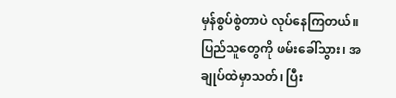မှန်စွပ်စွဲတာပဲ လုပ်နေကြတယ်။ ပြည်သူတွေကို ဖမ်းခေါ်သွား၊ အချုပ်ထဲမှာသတ်၊ ပြီး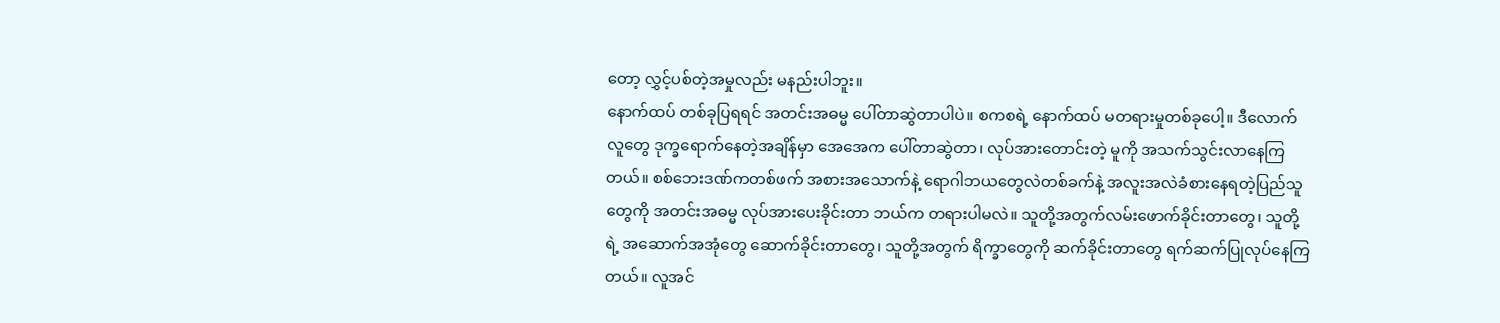တော့ လွှင့်ပစ်တဲ့အမှုလည်း မနည်းပါဘူး။
နောက်ထပ် တစ်ခုပြရရင် အတင်းအဓမ္မ ပေါ်တာဆွဲတာပါပဲ။ စကစရဲ့ နောက်ထပ် မတရားမှုတစ်ခုပေါ့။ ဒီလောက် လူတွေ ဒုက္ခရောက်နေတဲ့အချိန်မှာ အေအေက ပေါ်တာဆွဲတာ၊ လုပ်အားတောင်းတဲ့ မူကို အသက်သွင်းလာနေကြတယ်။ စစ်ဘေးဒဏ်ကတစ်ဖက် အစားအသောက်နဲ့ ရောဂါဘယတွေလဲတစ်ခက်နဲ့ အလူးအလဲခံစားနေရတဲ့ပြည်သူတွေကို အတင်းအဓမ္မ လုပ်အားပေးခိုင်းတာ ဘယ်က တရားပါမလဲ။ သူတို့အတွက်လမ်းဖောက်ခိုင်းတာတွေ၊ သူတို့ရဲ့ အဆောက်အအုံတွေ ဆောက်ခိုင်းတာတွေ၊ သူတို့အတွက် ရိက္ခာတွေကို ဆက်ခိုင်းတာတွေ ရက်ဆက်ပြုလုပ်နေကြတယ်။ လူအင်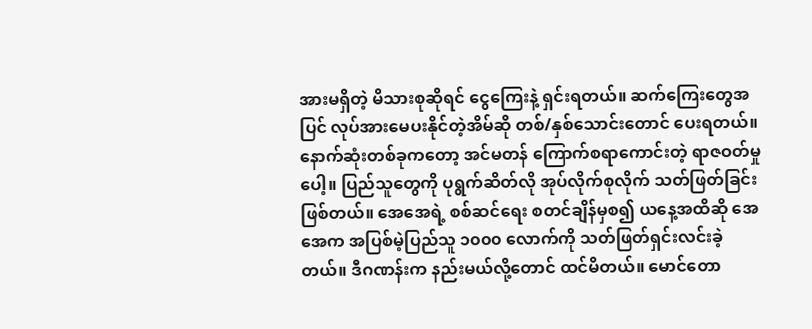အားမရှိတဲ့ မိသားစုဆိုရင် ငွေကြေးနဲ့ ရှင်းရတယ်။ ဆက်ကြေးတွေအပြင် လုပ်အားမေပးနိုင်တဲ့အိမ်ဆို တစ်/နှစ်သောင်းတောင် ပေးရတယ်။
နောက်ဆုံးတစ်ခုကတော့ အင်မတန် ကြောက်စရာကောင်းတဲ့ ရာဇဝတ်မှုပေါ့။ ပြည်သူတွေကို ပုရွက်ဆိတ်လို အုပ်လိုက်စုလိုက် သတ်ဖြတ်ခြင်းဖြစ်တယ်။ အေအေရဲ့ စစ်ဆင်ရေး စတင်ချိန်မှစ၍ ယနေ့အထိဆို အေအေက အပြစ်မဲ့ပြည်သူ ၁၀၀၀ လောက်ကို သတ်ဖြတ်ရှင်းလင်းခဲ့တယ်။ ဒီဂဏန်းက နည်းမယ်လို့တောင် ထင်မိတယ်။ မောင်တော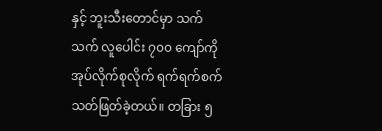နှင့် ဘူးသီးတောင်မှာ သက်သက် လူပေါင်း ၇၀၀ ကျော်ကို အုပ်လိုက်စုလိုက် ရက်ရက်စက် သတ်ဖြတ်ခဲ့တယ်။ တခြား ၅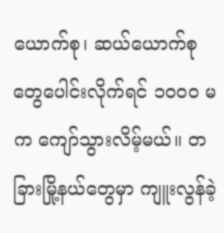ယောက်စု၊ ဆယ်ယောက်စု တွေပေါင်းလိုက်ရင် ၁၀၀၀ မက ကျော်သွားလိမ့်မယ်။ တခြားမြို့နယ်တွေမှာ ကျူးလွန်ခဲ့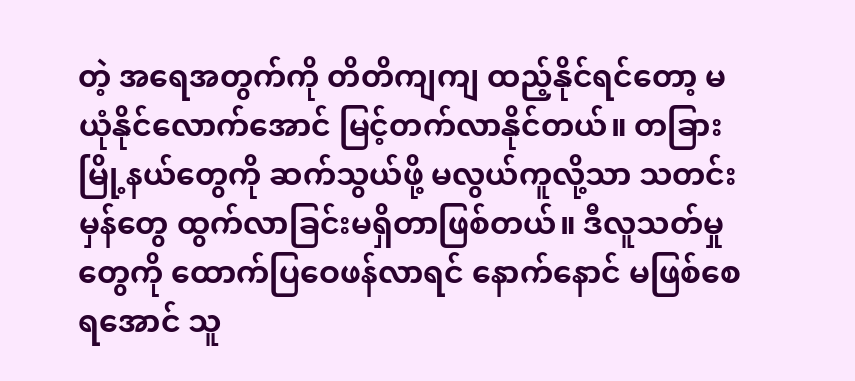တဲ့ အရေအတွက်ကို တိတိကျကျ ထည့်နိုင်ရင်တော့ မယုံနိုင်လောက်အောင် မြင့်တက်လာနိုင်တယ်။ တခြားမြို့နယ်တွေကို ဆက်သွယ်ဖို့ မလွယ်ကူလို့သာ သတင်းမှန်တွေ ထွက်လာခြင်းမရှိတာဖြစ်တယ်။ ဒီလူသတ်မှုတွေကို ထောက်ပြဝေဖန်လာရင် နောက်နောင် မဖြစ်စေရအောင် သူ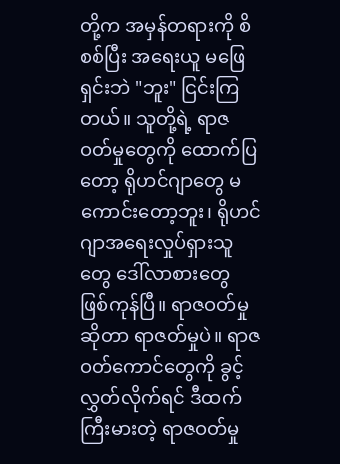တို့က အမှန်တရားကို စိစစ်ပြီး အရေးယူ မဖြေရှင်းဘဲ "ဘူး" ငြင်းကြတယ်။ သူတို့ရဲ့ ရာဇဝတ်မှုတွေကို ထောက်ပြတော့ ရိုဟင်ဂျာတွေ မကောင်းတော့ဘူး၊ ရိုဟင်ဂျာအရေးလှုပ်ရှားသူတွေ ဒေါ်လာစားတွေ ဖြစ်ကုန်ပြီ။ ရာဇဝတ်မှု ဆိုတာ ရာဇတ်မှုပဲ။ ရာဇဝတ်ကောင်တွေကို ခွင့်လွှတ်လိုက်ရင် ဒီထက်ကြီးမားတဲ့ ရာဇဝတ်မှု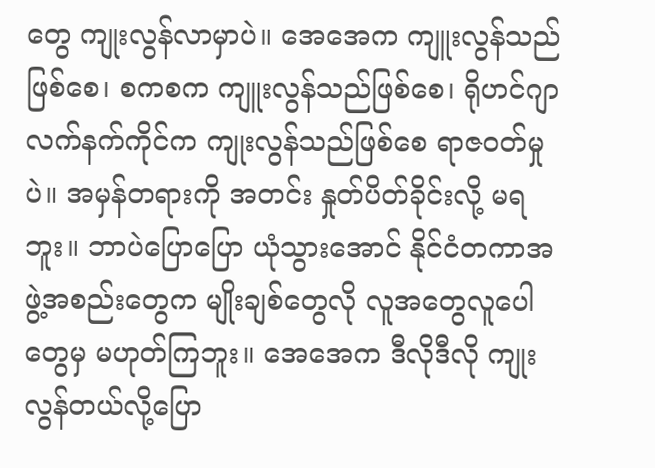တွေ ကျုးလွန်လာမှာပဲ။ အေအေက ကျူးလွန်သည်ဖြစ်စေ၊ စကစက ကျူးလွန်သည်ဖြစ်စေ၊ ရိုဟင်ဂျာလက်နက်ကိုင်က ကျုးလွန်သည်ဖြစ်စေ ရာဇဝတ်မှုပဲ။ အမှန်တရားကို အတင်း နှုတ်ပိတ်ခိုင်းလို့ မရဘူး။ ဘာပဲပြောပြော ယုံသွားအောင် နိုင်ငံတကာအဖွဲ့အစည်းတွေက မျိုးချစ်တွေလို လူအတွေလူပေါတွေမှ မဟုတ်ကြဘူး။ အေအေက ဒီလိုဒီလို ကျုးလွန်တယ်လို့ပြော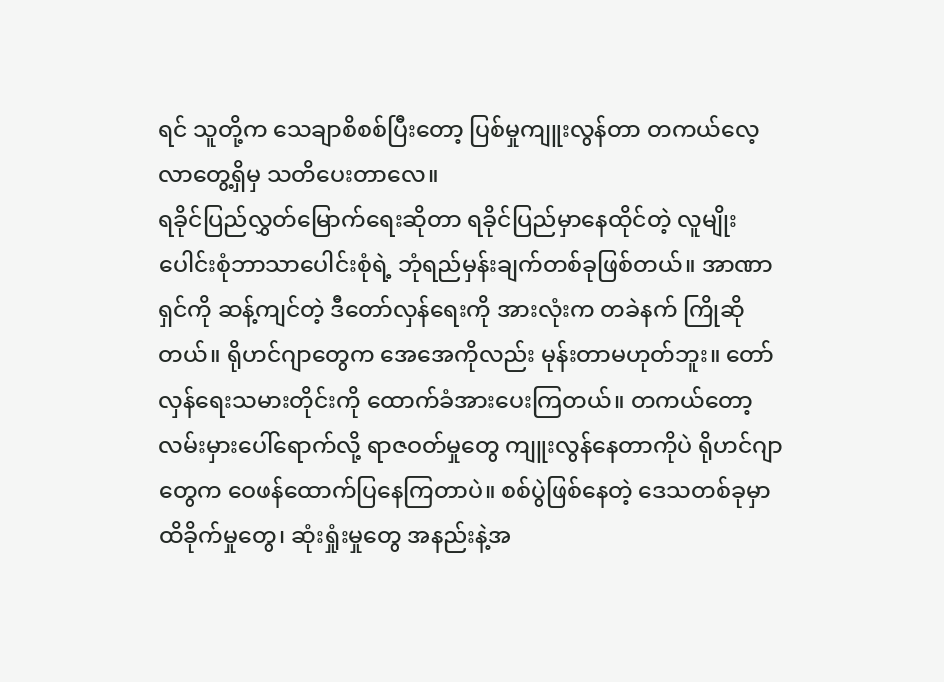ရင် သူတို့က သေချာစိစစ်ပြီးတော့ ပြစ်မှုကျူးလွန်တာ တကယ်လေ့လာတွေ့ရှိမှ သတိပေးတာလေ။
ရခိုင်ပြည်လွှတ်မြောက်ရေးဆိုတာ ရခိုင်ပြည်မှာနေထိုင်တဲ့ လူမျိုးပေါင်းစုံဘာသာပေါင်းစုံရဲ့ ဘုံရည်မှန်းချက်တစ်ခုဖြစ်တယ်။ အာဏာရှင်ကို ဆန့်ကျင်တဲ့ ဒီတော်လှန်ရေးကို အားလုံးက တခဲနက် ကြိုဆိုတယ်။ ရိုဟင်ဂျာတွေက အေအေကိုလည်း မုန်းတာမဟုတ်ဘူး။ တော်လှန်ရေးသမားတိုင်းကို ထောက်ခံအားပေးကြတယ်။ တကယ်တော့ လမ်းမှားပေါ်ရောက်လို့ ရာဇဝတ်မှုတွေ ကျူးလွန်နေတာကိုပဲ ရိုဟင်ဂျာတွေက ဝေဖန်ထောက်ပြနေကြတာပဲ။ စစ်ပွဲဖြစ်နေတဲ့ ဒေသတစ်ခုမှာ ထိခိုက်မှုတွေ၊ ဆုံးရှုံးမှုတွေ အနည်းနဲ့အ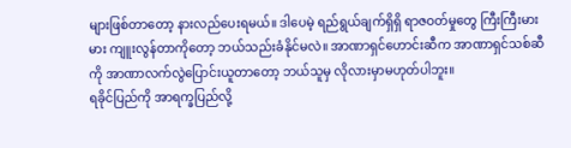များဖြစ်တာတော့ နားလည်ပေးရမယ်။ ဒါပေမဲ့ ရည်ရွယ်ချက်ရှိရှိ ရာဇဝတ်မှုတွေ ကြီးကြီးမားမား ကျူးလွန်တာကိုတော့ ဘယ်သည်းခံနိုင်မလဲ။ အာဏာရှင်ဟောင်းဆီက အာဏာရှင်သစ်ဆီကို အာဏာလက်လွဲပြောင်းယူတာတော့ ဘယ်သူမှ လိုလားမှာမဟုတ်ပါဘူး။
ရခိုင်ပြည်ကို အာရက္ခပြည်လို့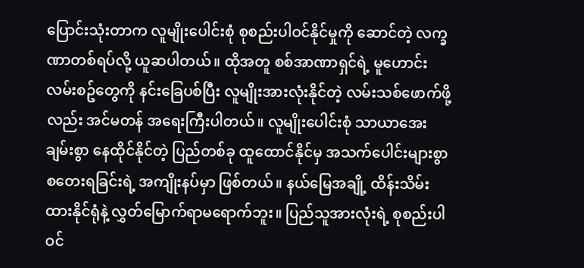ပြောင်းသုံးတာက လူမျိုးပေါင်းစုံ စုစည်းပါဝင်နိုင်မှုကို ဆောင်တဲ့ လက္ခဏာတစ်ရပ်လို့ ယူဆပါတယ်။ ထိုအတူ စစ်အာဏာရှင်ရဲ့ မူဟောင်းလမ်းစဥ်တွေကို နင်းခြေပစ်ပြီး လူမျိုးအားလုံးနိုင်တဲ့ လမ်းသစ်ဖောက်ဖို့လည်း အင်မတန် အရေးကြီးပါတယ်။ လူမျိုးပေါင်းစုံ သာယာအေးချမ်းစွာ နေထိုင်နိုင်တဲ့ ပြည်တစ်ခု ထူထောင်နိုင်မှ အသက်ပေါင်းများစွာ စတေးရခြင်းရဲ့ အကျိုးနပ်မှာ ဖြစ်တယ်။ နယ်မြေအချို့ ထိန်းသိမ်းထားနိုင်ရုံနဲ့ လွှတ်မြောက်ရာမရောက်ဘူး။ ပြည်သူအားလုံးရဲ့ စုစည်းပါဝင်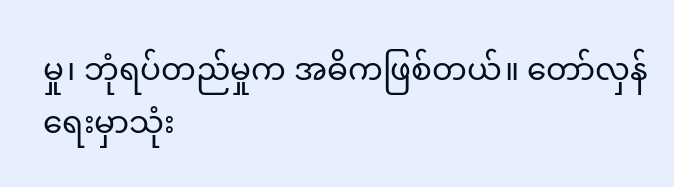မှု၊ ဘုံရပ်တည်မှုက အဓိကဖြစ်တယ်။ တော်လှန်ရေးမှာသုံး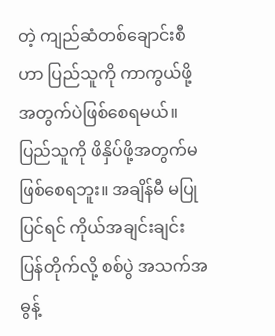တဲ့ ကျည်ဆံတစ်ချောင်းစီဟာ ပြည်သူကို ကာကွယ်ဖို့အတွက်ပဲဖြစ်စေရမယ်။ ပြည်သူကို ဖိနှိပ်ဖို့အတွက်မဖြစ်စေရဘူး။ အချိန်မီ မပြုပြင်ရင် ကိုယ်အချင်းချင်း ပြန်တိုက်လို့ စစ်ပွဲ အသက်အဓွန့်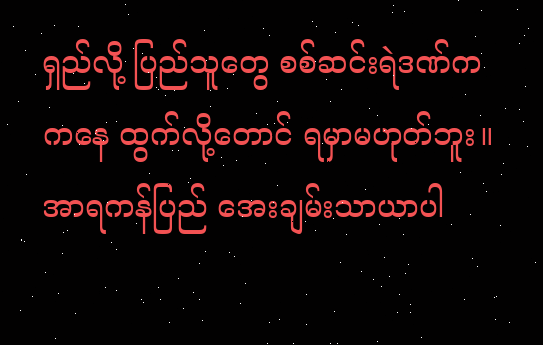ရှည်လို့ ပြည်သူတွေ စစ်ဆင်းရဲဒဏ်ကကနေ ထွက်လို့တောင် ရမှာမဟုတ်ဘူး။ အာရကန်ပြည် အေးချမ်းသာယာပါ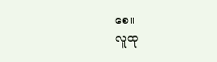စေ။
လူထု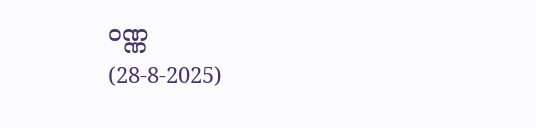ဝဏ္ဏ
(28-8-2025)